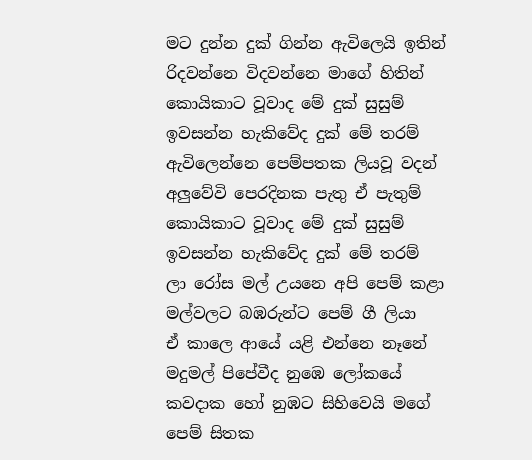මට දුන්න දුක් ගින්න ඇවිලෙයි ඉතින්
රිදවන්නෙ විදවන්නෙ මාගේ හිතින්
කොයිකාට වූවාද මේ දුක් සුසුම්
ඉවසන්න හැකිවේද දුක් මේ තරම්
ඇවිලෙන්නෙ පෙම්පතක ලියවූ වදන්
අලුවේවි පෙරදිනක පැතු ඒ පැතුම්
කොයිකාට වූවාද මේ දුක් සුසුම්
ඉවසන්න හැකිවේද දුක් මේ තරම්
ලා රෝස මල් උයනෙ අපි පෙම් කළා
මල්වලට බඹරුන්ට පෙම් ගී ලියා
ඒ කාලෙ ආයේ යළි එන්නෙ නෑනේ
මදුමල් පිපේවීද නුඹෙ ලෝකයේ
කවදාක හෝ නුඹට සිහිවෙයි මගේ
පෙම් සිතක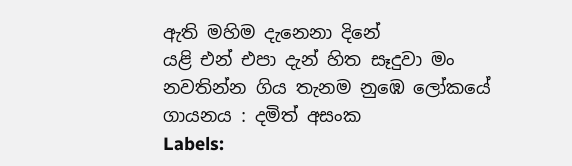ඇති මහිම දැනෙනා දිනේ
යළි එන් එපා දැන් හිත සෑදුවා මං
නවතින්න ගිය තැනම නුඹෙ ලෝකයේ
ගායනය : දමිත් අසංක
Labels: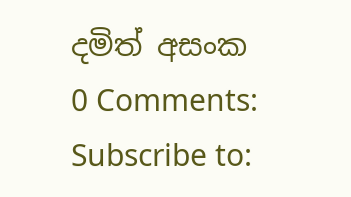දමිත් අසංක
0 Comments:
Subscribe to: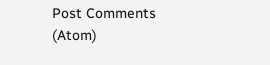Post Comments (Atom)